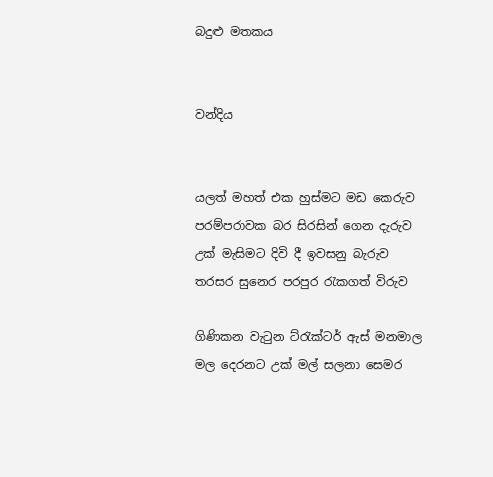බදුළු මතකය


වන්දිය


යලත් මහත් එක හුස්මට මඩ කෙරුව
පරම්පරාවක බර සිරසින් ගෙන දැරුව
උක් මැසිමට දිවි දී ඉවසනු බැරුව
තරසර සුනෙර පරපුර රැකගත් විරුව

ගිණිකන වැටුන ට්රැක්ටර් ඇස් මනමාල
මල දෙරනට උක් මල් සලනා සෙමර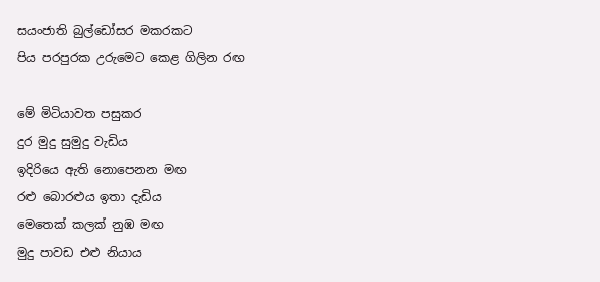සයංජාති බුල්ඩෝසර මකරකට
පිය පරපුරක උරුමෙට කෙළ ගිලින රඟ

මේ මිටියාවත පසුකර
දුර මුදු සුමුදු වැඩිය
ඉදිරියෙ ඇති නොපෙනන මඟ
රළු බොරළුය ඉතා දැඩිය
මෙතෙක් කලක් නුඹ මඟ
මුදු පාවඩ එළු නියාය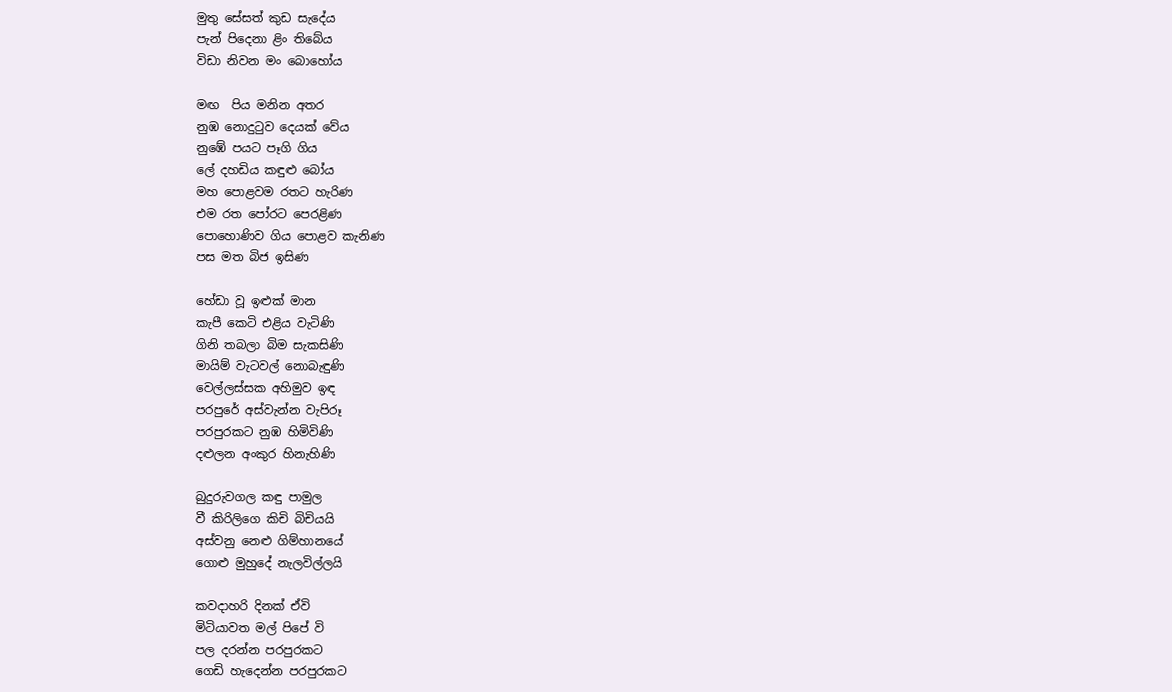මුතු සේසත් කුඩ සැදේය
පැන් පිදෙනා ළිං තිබේය
විඩා නිවන මං බොහෝය

මඟ  පිය මනින අතර
නුඹ නොදුටුව දෙයක් වේය
නුඹේ පයට පෑගි ගිය
ලේ දහඩිය කඳුළු බෝය
මහ පොළවම රතට හැරිණ
එම රත පෝරට පෙරළිණ
පොහොණිව ගිය පොළව කැනිණ
පස මත බිජ ඉසිණ

හේඩා වූ ඉළුක් මාන
කැපී කෙටි එළිය වැටිණි
ගිනි තබලා බිම සැකසිණි
මායිම් වැටවල් නොබැඳුණි
වෙල්ලස්සක අහිමුව ඉඳ
පරපුරේ අස්වැන්න වැපිරූ
පරපුරකට නුඹ හිමිවිණි
දළුලන අංකුර හිනැහිණි

බුදුරුවගල කඳු පාමුල
වී කිරිලිගෙ කිචි බිචියයි
අස්වනු නෙළු ගිම්හානයේ
ගොළු මුහුදේ නැලවිල්ලයි

කවදාහරි දිනක් ඒවි
මිටියාවත මල් පිපේ වි
පල දරන්න පරපුරකට
ගෙඩි හැදෙන්න පරපුරකට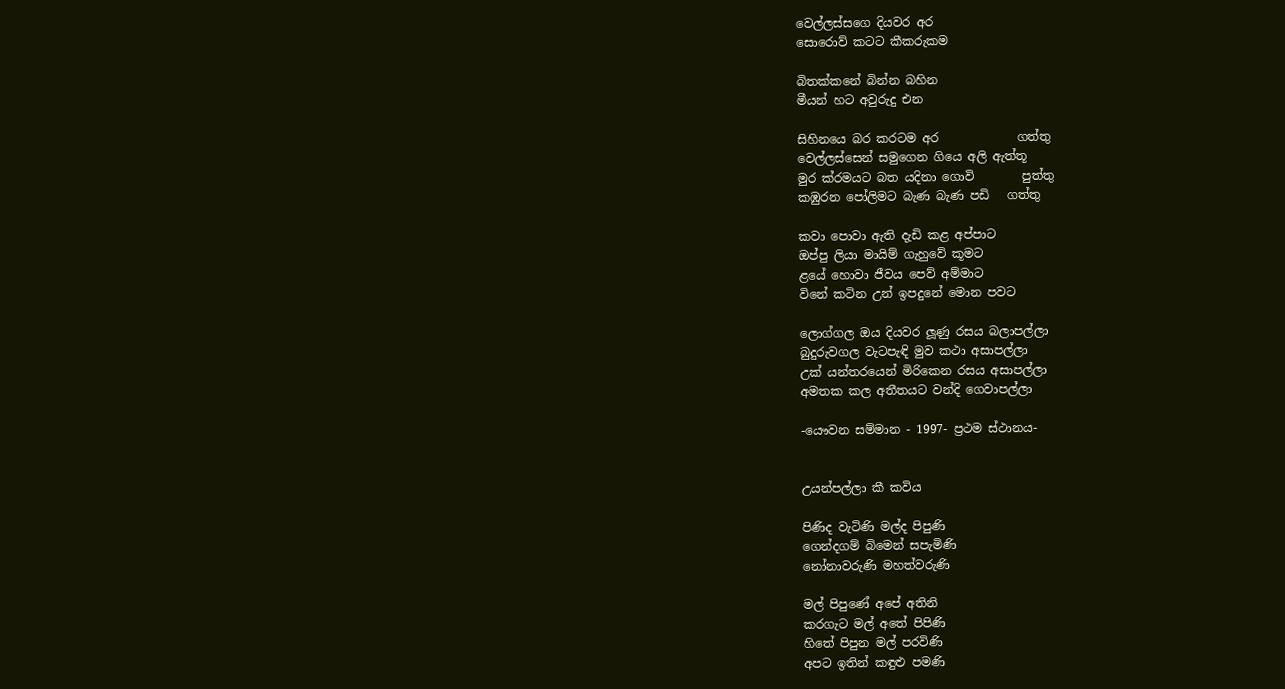වෙල්ලස්සගෙ දියවර අර
සොරොව් කටට කීකරුකම

බිතක්කනේ බින්න බහින
මීයන් හට අවුරුදු එන

සිහිනයෙ බර කරටම අර             ගත්තු
වෙල්ලස්සෙන් සමුගෙන ගියෙ අලි ඇත්තූ
මුර ක්රමයට බත යදිනා ගොවි        පුත්තු
කඹුරන පෝලිමට බැණ බැණ පඩි   ගත්තු

කවා පොවා ඇති දැඩි කළ අප්පාට
ඔප්පු ලියා මායිම් ගැහුවේ කූමට
ළයේ හොවා ජීවය පෙව් අම්මාට
විනේ කටින උන් ඉපදුනේ මොන පවට

ලොග්ගල ඔය දියවර ලූණු රසය බලාපල්ලා
බුදුරුවගල වැටපැඳි මුව කථා අසාපල්ලා
උක් යන්තරයෙන් මිරිකෙන රසය අසාපල්ලා
අමතක කල අතීතයට වන්දි ගෙවාපල්ලා

-යෞවන සම්මාන - 1997- ප්‍රථම ස්ථානය-


උයන්පල්ලා කී කවිය

පිණිද වැටිණි මල්ද පිපුණි
ගෙන්දගම් බිමෙන් සපැමිණි
නෝනාවරුණි මහත්වරුණි

මල් පිපුණේ අපේ අතිනි
කරගැට මල් අතේ පිපිණි
හිතේ පිපුන මල් පරවිණි
අපට ඉතින් කඳුළු පමණි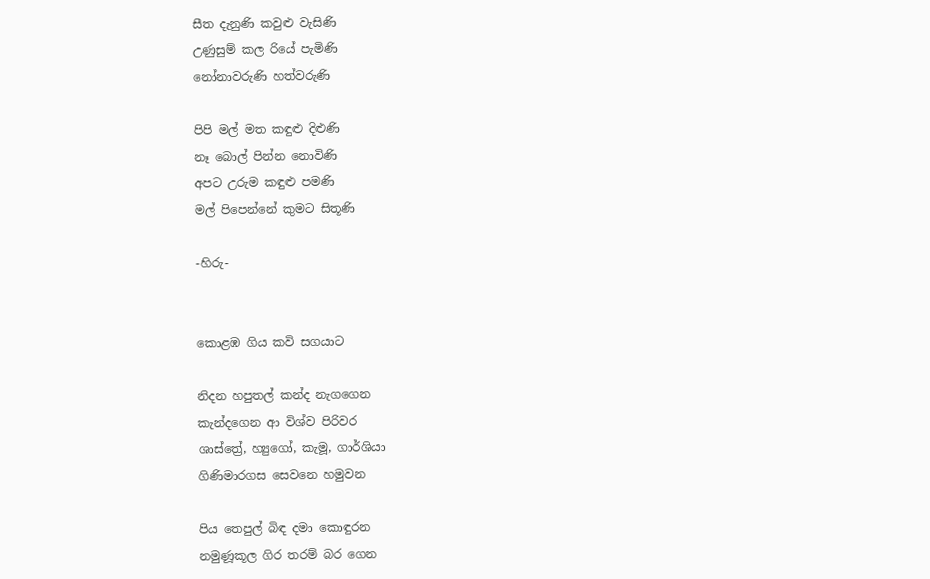සීත දැනුණි කවුළු වැසිණි
උණුසුම් කල රියේ පැමිණි
නෝනාවරුණි හත්වරුණි

පිපි මල් මත කඳුළු දිළුණි
නෑ බොල් පින්න නොවිණි
අපට උරුම කඳුළු පමණි
මල් පිපෙන්නේ කුමට සිතූණි

-හිරු-


කොළඹ ගිය කවි සගයාට

නිදන හපුතල් කන්ද නැගගෙන
කැන්දගෙන ආ විශ්ව පිරිවර
ශාස්ත්‍රේ, හ්‍යුගෝ, කැමූ, ගාර්ශියා
ගිණිමාරගස සෙවනෙ හමුවන

පිය තෙපුල් බිඳ දමා කොඳුරන
නමුණූකූල ගිර තරම් බර ගෙන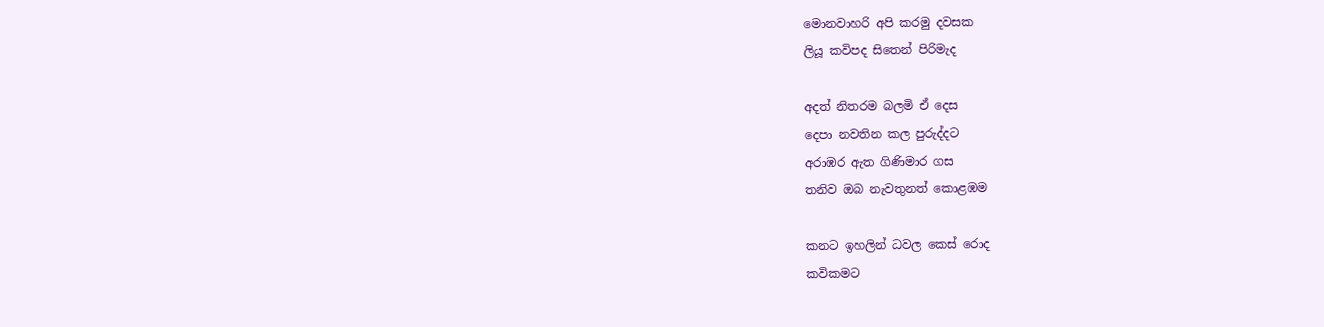මොනවාහරි අපි කරමු දවසක
ලියූ කවිපද සිතෙන් පිරිමැද

අදත් නිතරම බලමි ඒ දෙස
දෙපා නවතින කල පුරුද්දට
අරාඹර ඇත ගිණිමාර ගස
තනිව ඔබ නැවතුනත් කොළඹම

කනට ඉහලින් ධවල කෙස් රොද
කවිකමට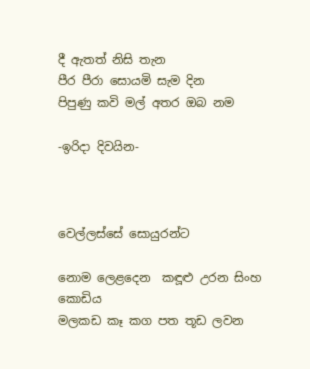දී ඇතත් නිසි තැන
පීර පීරා සොයමි සැම දින
පිපුණු කවි මල් අතර ඔබ නම

-ඉරිදා දිවයින-



වෙල්ලස්සේ සොයුරන්ට

නොම ලෙළදෙන  කඳූළු උරන සිංහ කොඩිය
මලකඩ කෑ කග පත තූඩ ලවන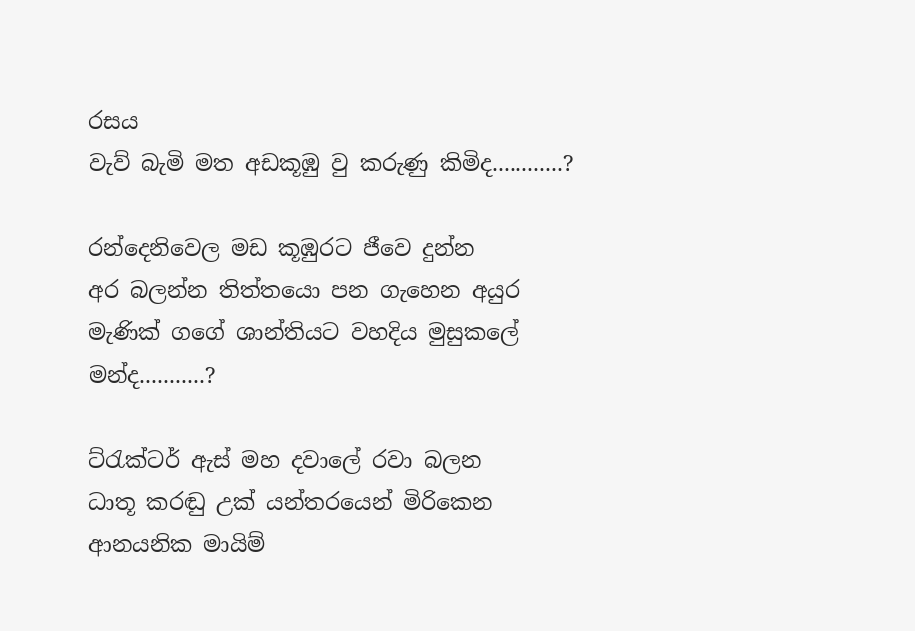රසය
වැව් බැමි මත අඩකූඹු වු කරුණු කිමිද............?

රන්දෙනිවෙල මඩ කූඹුරට ජීවෙ දුන්න
අර බලන්න තිත්තයො පන ගැහෙන අයුර
මැණික් ග‍ගේ ශාන්තියට වහදිය මුසුකලේ මන්ද...........?

ට්රැක්ටර් ඇස් මහ දවාලේ රවා බලන
ධාතූ කරඬු උක් යන්තරයෙන් මිරිකෙන
ආනයනික මායිම්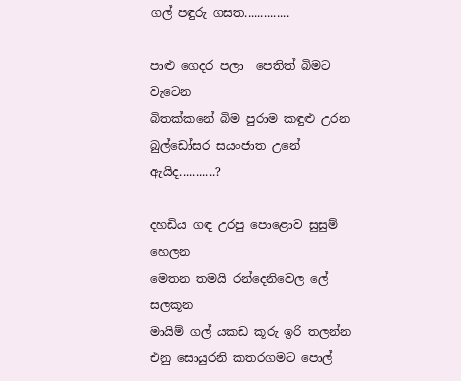ගල් පඳුරු ගසත..............

පාළු ගෙදර පලා‍  පෙතිත් බිමට වැටෙන
බිතක්කනේ බිම පුරාම කඳුළු උරන
බුල්ඩෝසර සයංජාත උනේ ඇයිද...........?

දහඩිය ගඳ උරපු පොළොව සුසුම් හෙලන
මෙතන තමයි රන්දෙනිවෙල ලේ සලකූන
මායිම් ගල් යකඩ කූරු ඉරි තලන්න
එනු සොයුරනි කතරගමට පොල්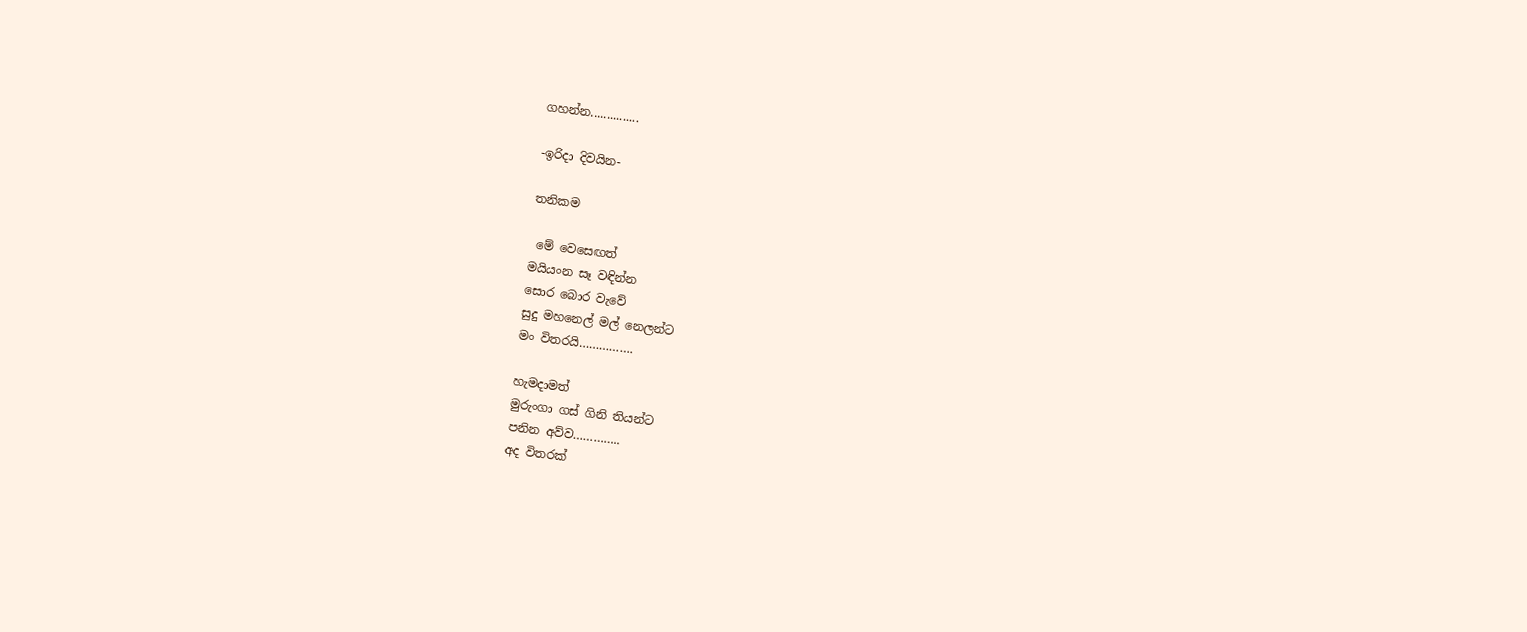ගහන්න...............

-ඉරිදා දිවයින-

තනිකම

 මේ වෙසෙඟත්
මයියංන සෑ වඳින්න
සොර බොර වැවේ
සුදු මහනෙල් මල් නෙලන්ට
මං විතරයි…………….

හැමදාමත්
මුරුංගා ගස් ගිනි තියන්ට
පනින අව්ව…………..
අද විතරක්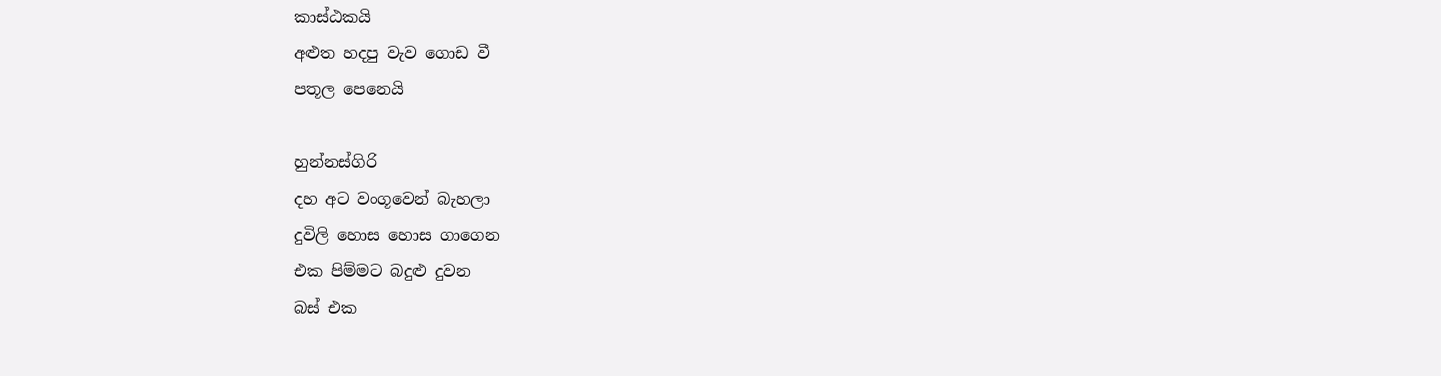කාස්ඨකයි
අළුත හදපු වැව ගොඩ වී
පතූල පෙනෙයි

හුන්නස්ගිරි
දහ අට වංගූවෙන් බැහලා
දුවිලි හොස හොස ගාගෙන
එක පිම්මට බදුළු දුවන
බස් එක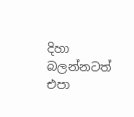දිහා බලන්නටත්
එපා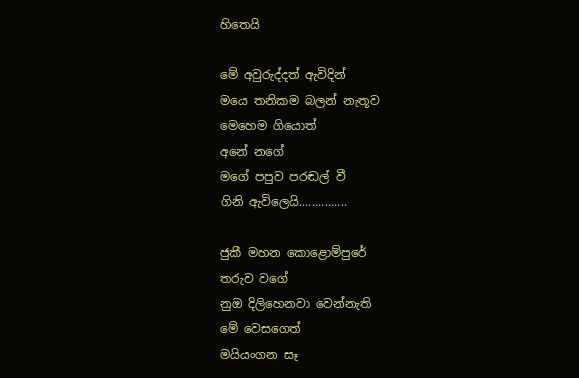හිතෙයි

මේ අවුරුද්දත් ඇවිදින්
මයෙ තනිකම බලන් නැතූව
මෙහෙම ගියොත්
අනේ න‍ගේ
මගේ පපුව පරඬල් වී
ගිනි ඇවිලෙයි...............

ජුකී මහන කොළොම්පුරේ
තරුව වගේ
නුඔ දිලිහෙනවා වෙන්නැති
මේ වෙසගෙත්
මයියංගන සෑ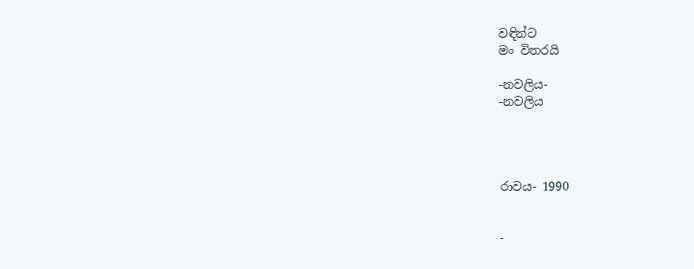වඳින්ට
මං විතරයි

-නවලිය-
-නවලිය




රාවය- 1990


-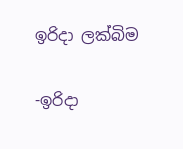ඉරිදා ලක්බිම

-ඉරිදා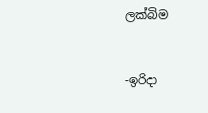ලක්බිම


-ඉරිදා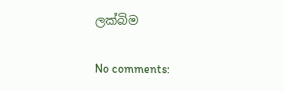ලක්බිම

No comments: